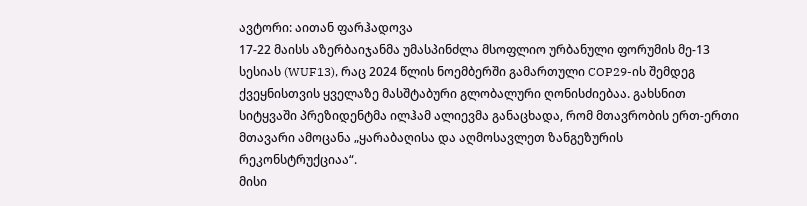ავტორი: აითან ფარჰადოვა
17-22 მაისს აზერბაიჯანმა უმასპინძლა მსოფლიო ურბანული ფორუმის მე-13 სესიას (WUF13), რაც 2024 წლის ნოემბერში გამართული COP29-ის შემდეგ ქვეყნისთვის ყველაზე მასშტაბური გლობალური ღონისძიებაა. გახსნით სიტყვაში პრეზიდენტმა ილჰამ ალიევმა განაცხადა, რომ მთავრობის ერთ-ერთი მთავარი ამოცანა „ყარაბაღისა და აღმოსავლეთ ზანგეზურის რეკონსტრუქციაა“.
მისი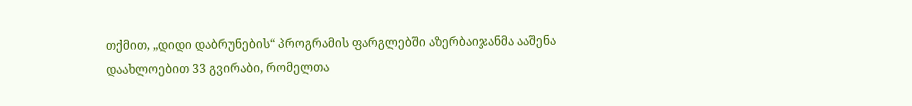თქმით, „დიდი დაბრუნების“ პროგრამის ფარგლებში აზერბაიჯანმა ააშენა დაახლოებით 33 გვირაბი, რომელთა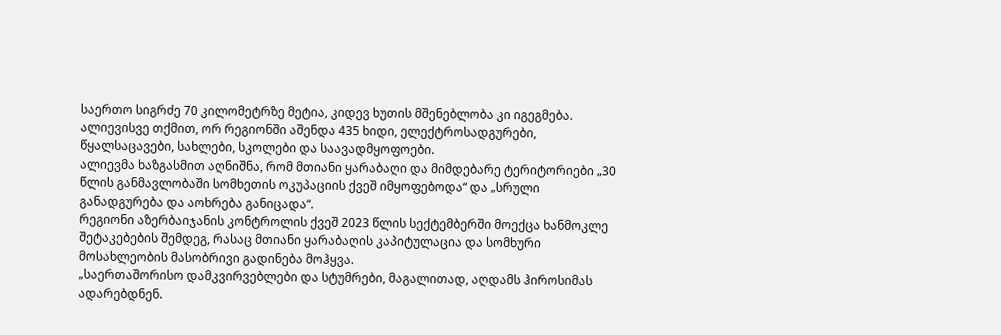საერთო სიგრძე 70 კილომეტრზე მეტია, კიდევ ხუთის მშენებლობა კი იგეგმება. ალიევისვე თქმით, ორ რეგიონში აშენდა 435 ხიდი, ელექტროსადგურები, წყალსაცავები, სახლები, სკოლები და საავადმყოფოები.
ალიევმა ხაზგასმით აღნიშნა, რომ მთიანი ყარაბაღი და მიმდებარე ტერიტორიები „30 წლის განმავლობაში სომხეთის ოკუპაციის ქვეშ იმყოფებოდა“ და „სრული განადგურება და აოხრება განიცადა“.
რეგიონი აზერბაიჯანის კონტროლის ქვეშ 2023 წლის სექტემბერში მოექცა ხანმოკლე შეტაკებების შემდეგ, რასაც მთიანი ყარაბაღის კაპიტულაცია და სომხური მოსახლეობის მასობრივი გადინება მოჰყვა.
„საერთაშორისო დამკვირვებლები და სტუმრები, მაგალითად, აღდამს ჰიროსიმას ადარებდნენ.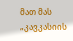მათ მას „კავკასიის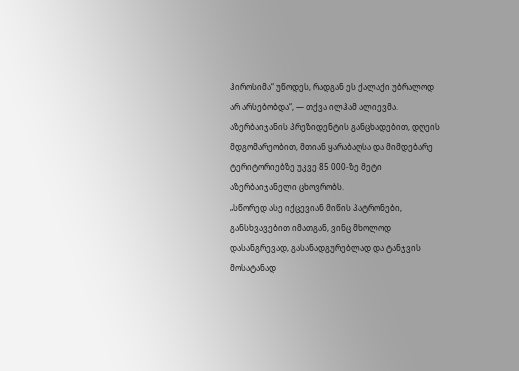ჰიროსიმა“ უწოდეს, რადგან ეს ქალაქი უბრალოდ არ არსებობდა“, — თქვა ილჰამ ალიევმა.
აზერბაიჯანის პრეზიდენტის განცხადებით, დღეის მდგომარეობით, მთიან ყარაბაღსა და მიმდებარე ტერიტორიებზე უკვე 85 000-ზე მეტი აზერბაიჯანელი ცხოვრობს.
„სწორედ ასე იქცევიან მიწის პატრონები, განსხვავებით იმათგან, ვინც მხოლოდ დასანგრევად, გასანადგურებლად და ტანჯვის მოსატანად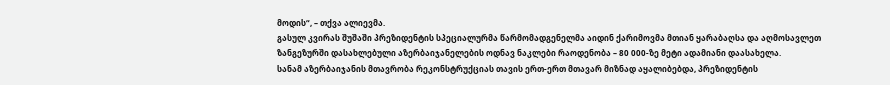მოდის“, – თქვა ალიევმა.
გასულ კვირას შუშაში პრეზიდენტის სპეციალურმა წარმომადგენელმა აიდინ ქარიმოვმა მთიან ყარაბაღსა და აღმოსავლეთ ზანგეზურში დასახლებული აზერბაიჯანელების ოდნავ ნაკლები რაოდენობა – 80 000-ზე მეტი ადამიანი დაასახელა.
სანამ აზერბაიჯანის მთავრობა რეკონსტრუქციას თავის ერთ-ერთ მთავარ მიზნად აყალიბებდა, პრეზიდენტის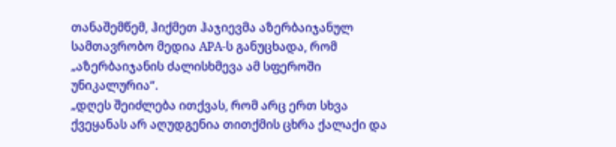თანაშემწემ, ჰიქმეთ ჰაჯიევმა აზერბაიჯანულ სამთავრობო მედია APA-ს განუცხადა, რომ „აზერბაიჯანის ძალისხმევა ამ სფეროში უნიკალურია“.
„დღეს შეიძლება ითქვას, რომ არც ერთ სხვა ქვეყანას არ აღუდგენია თითქმის ცხრა ქალაქი და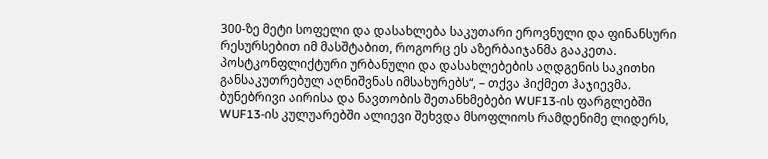300-ზე მეტი სოფელი და დასახლება საკუთარი ეროვნული და ფინანსური რესურსებით იმ მასშტაბით, როგორც ეს აზერბაიჯანმა გააკეთა. პოსტკონფლიქტური ურბანული და დასახლებების აღდგენის საკითხი განსაკუთრებულ აღნიშვნას იმსახურებს“, – თქვა ჰიქმეთ ჰაჯიევმა.
ბუნებრივი აირისა და ნავთობის შეთანხმებები WUF13-ის ფარგლებში
WUF13-ის კულუარებში ალიევი შეხვდა მსოფლიოს რამდენიმე ლიდერს,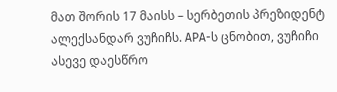მათ შორის 17 მაისს – სერბეთის პრეზიდენტ ალექსანდარ ვუჩიჩს. APA-ს ცნობით, ვუჩიჩი ასევე დაესწრო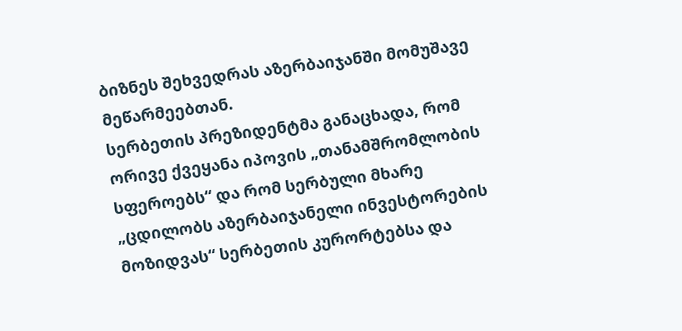ბიზნეს შეხვედრას აზერბაიჯანში მომუშავე მეწარმეებთან.
სერბეთის პრეზიდენტმა განაცხადა, რომ ორივე ქვეყანა იპოვის „თანამშრომლობის სფეროებს“ და რომ სერბული მხარე „ცდილობს აზერბაიჯანელი ინვესტორების მოზიდვას“ სერბეთის კურორტებსა და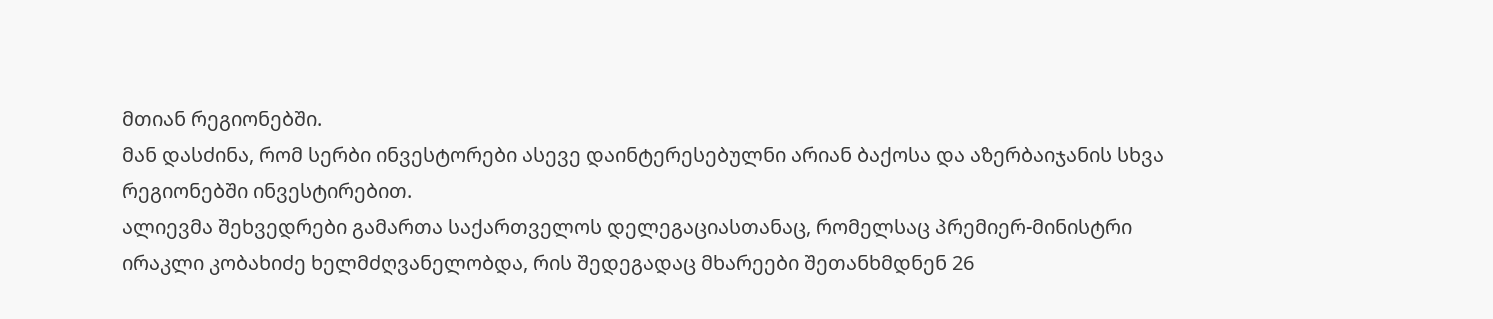მთიან რეგიონებში.
მან დასძინა, რომ სერბი ინვესტორები ასევე დაინტერესებულნი არიან ბაქოსა და აზერბაიჯანის სხვა რეგიონებში ინვესტირებით.
ალიევმა შეხვედრები გამართა საქართველოს დელეგაციასთანაც, რომელსაც პრემიერ-მინისტრი ირაკლი კობახიძე ხელმძღვანელობდა, რის შედეგადაც მხარეები შეთანხმდნენ 26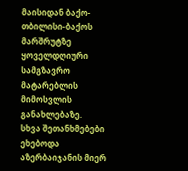მაისიდან ბაქო-თბილისი-ბაქოს მარშრუტზე ყოველდღიური სამგზავრო მატარებლის მიმოსვლის განახლებაზე.
სხვა შეთანხმებები ეხებოდა აზერბაიჯანის მიერ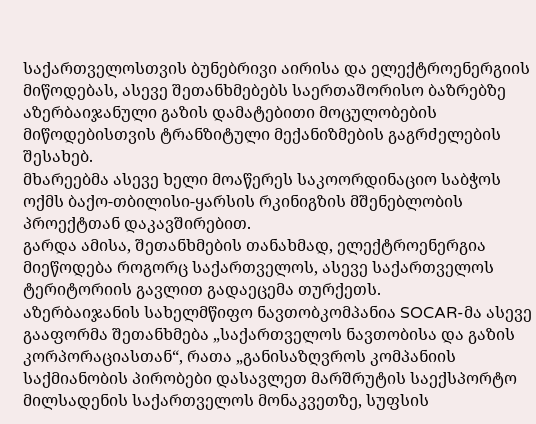საქართველოსთვის ბუნებრივი აირისა და ელექტროენერგიის მიწოდებას, ასევე შეთანხმებებს საერთაშორისო ბაზრებზე აზერბაიჯანული გაზის დამატებითი მოცულობების მიწოდებისთვის ტრანზიტული მექანიზმების გაგრძელების შესახებ.
მხარეებმა ასევე ხელი მოაწერეს საკოორდინაციო საბჭოს ოქმს ბაქო-თბილისი-ყარსის რკინიგზის მშენებლობის პროექტთან დაკავშირებით.
გარდა ამისა, შეთანხმების თანახმად, ელექტროენერგია მიეწოდება როგორც საქართველოს, ასევე საქართველოს ტერიტორიის გავლით გადაეცემა თურქეთს.
აზერბაიჯანის სახელმწიფო ნავთობკომპანია SOCAR-მა ასევე გააფორმა შეთანხმება „საქართველოს ნავთობისა და გაზის კორპორაციასთან“, რათა „განისაზღვროს კომპანიის საქმიანობის პირობები დასავლეთ მარშრუტის საექსპორტო მილსადენის საქართველოს მონაკვეთზე, სუფსის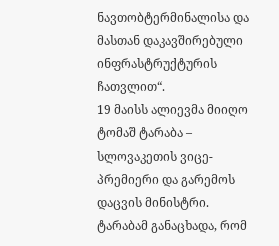ნავთობტერმინალისა და მასთან დაკავშირებული ინფრასტრუქტურის ჩათვლით“.
19 მაისს ალიევმა მიიღო ტომაშ ტარაბა – სლოვაკეთის ვიცე-პრემიერი და გარემოს დაცვის მინისტრი.
ტარაბამ განაცხადა, რომ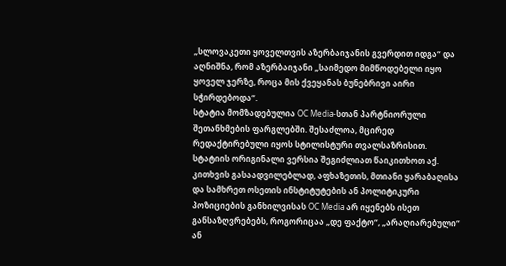„სლოვაკეთი ყოველთვის აზერბაიჯანის გვერდით იდგა“ და აღნიშნა, რომ აზერბაიჯანი „საიმედო მიმწოდებელი იყო ყოველ ჯერზე, როცა მის ქვეყანას ბუნებრივი აირი სჭირდებოდა“.
სტატია მომზადებულია OC Media-სთან პარტნიორული შეთანხმების ფარგლებში. შესაძლოა, მცირედ რედაქტირებული იყოს სტილისტური თვალსაზრისით. სტატიის ორიგინალი ვერსია შეგიძლიათ წაიკითხოთ აქ.
კითხვის გასაადვილებლად, აფხაზეთის, მთიანი ყარაბაღისა და სამხრეთ ოსეთის ინსტიტუტების ან პოლიტიკური პოზიციების განხილვისას OC Media არ იყენებს ისეთ განსაზღვრებებს, როგორიცაა „დე ფაქტო“, „არაღიარებული“ ან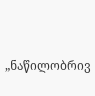„ნაწილობრივ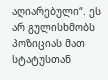აღიარებული“. ეს არ გულისხმობს პოზიციას მათ სტატუსთან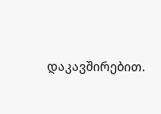დაკავშირებით.